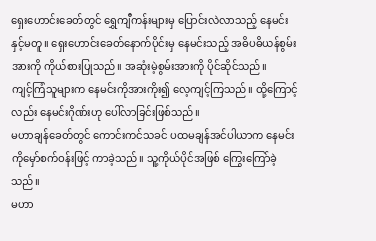ရှေးဟောင်းခေတ်တွင် ရွှေကျီကန်းများမှ ပြောင်းလဲလာသည့် နေမင်းနှင့်မတူ။ ရှေးဟောင်းခေတ်နောက်ပိုင်းမှ နေမင်းသည့် အဓိပဓိယန်စွမ်းအားကို ကိုယ်စားပြုသည်။ အဆုံးမဲ့စွမ်းအားကို ပိုင်ဆိုင်သည်။
ကျင့်ကြံသူများက နေမင်းကိုအားကိုး၍ လေ့ကျင့်ကြသည်။ ထို့ကြောင့်လည်း နေမင်းဂိုဏ်းဟု ပေါ်လာခြင်းဖြစ်သည်။
မဟာချန်ခေတ်တွင် ကောင်းကင်သခင် ပထမချန်အင်ပါယာက နေမင်းကိုမှော်စက်ဝန်းဖြင့် ကာခဲ့သည်။ သူ့ကိုယ်ပိုင်အဖြစ် ကြွေးကြော်ခဲ့သည်။
မဟာ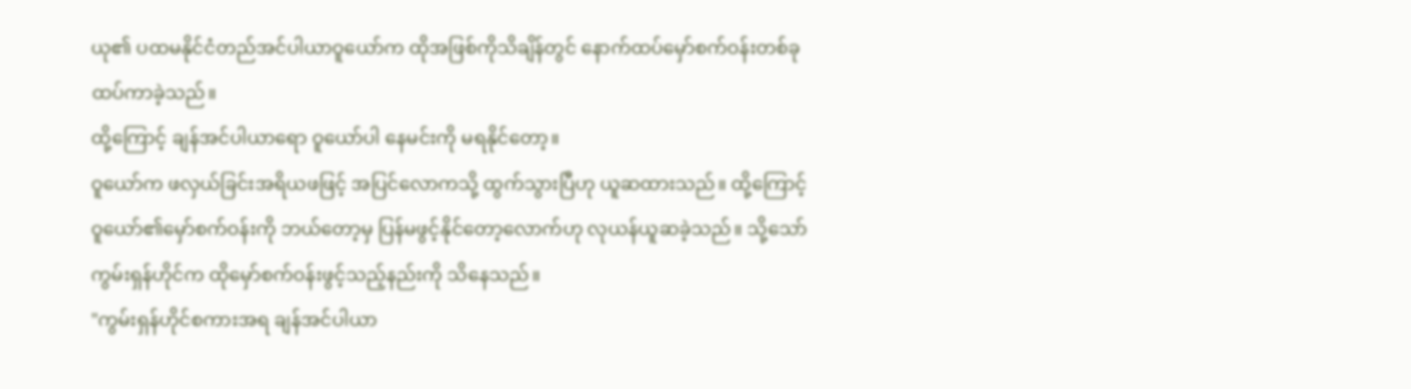ယု၏ ပထမနိုင်ငံတည်အင်ပါယာဝူယော်က ထိုအဖြစ်ကိုသိချိန်တွင် နောက်ထပ်မှော်စက်ဝန်းတစ်ခု ထပ်ကာခဲ့သည်။
ထို့ကြောင့် ချန်အင်ပါယာရော ဝူယော်ပါ နေမင်းကို မရနိုင်တော့။
ဝူယော်က ဖလှယ်ခြင်းအရိယဖဖြင့် အပြင်လောကသို့ ထွက်သွားပြီဟု ယူဆထားသည်။ ထို့ကြောင့် ဝူယော်၏မှော်စက်ဝန်းကို ဘယ်တော့မှ ပြန်မဖွင့်နိုင်တော့လောက်ဟု လုယန်ယူဆခဲ့သည်။ သို့သော် ကွမ်းရှန်ဟိုင်က ထိုမှော်စက်ဝန်းဖွင့်သည့်နည်းကို သိနေသည်။
"ကွမ်းရှန်ဟိုင်စကားအရ ချန်အင်ပါယာ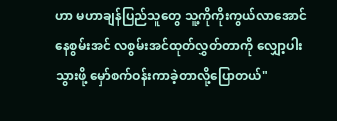ဟာ မဟာချန်ပြည်သူတွေ သူ့ကိုကိုးကွယ်လာအောင် နေစွမ်းအင် လစွမ်းအင်ထုတ်လွှတ်တာကို လျှော့ပါးသွားဖို့ မှော်စက်ဝန်းကာခဲ့တာလို့ပြောတယ်"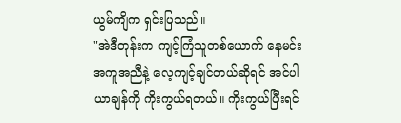ယွမ်ကျိက ရှင်းပြသည်။
"အဲဒီတုန်းက ကျင့်ကြံသူတစ်ယောက် နေမင်းအကူအညီနဲ့ လေ့ကျင့်ချင်တယ်ဆိုရင် အင်ပါယာချန်ကို ကိုးကွယ်ရတယ်။ ကိုးကွယ်ပြီးရင်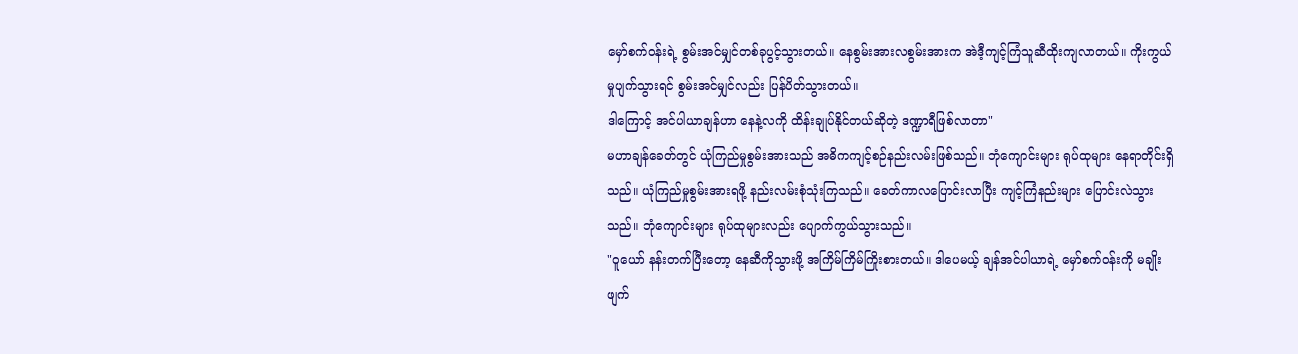မှော်စက်ဝန်းရဲ့ စွမ်းအင်မျှင်တစ်ခုပွင့်သွားတယ်။ နေစွမ်းအားလစွမ်းအားက အဲဒီ့ကျင့်ကြံသူဆီထိုးကျလာတယ်။ ကိုးကွယ်မှုပျက်သွားရင် စွမ်းအင်မျှင်လည်း ပြန်ပိတ်သွားတယ်။
ဒါကြောင့် အင်ပါယာချန်ဟာ နေနဲ့လကို ထိန်းချုပ်နိုင်တယ်ဆိုတဲ့ ဒဏ္ဍာရီဖြစ်လာတာ"
မဟာချန်ခေတ်တွင် ယုံကြည်မှုစွမ်းအားသည် အဓိကကျင့်စဉ်နည်းလမ်းဖြစ်သည်။ ဘုံကျောင်းများ ရုပ်ထုများ နေရာတိုင်းရှိသည်။ ယုံကြည်မှုစွမ်းအားရဖို့ နည်းလမ်းစုံသုံးကြသည်။ ခေတ်ကာလပြောင်းလာပြီး ကျင့်ကြံနည်းများ ပြောင်းလဲသွားသည်။ ဘုံကျောင်းများ ရုပ်ထုများလည်း ပျောက်ကွယ်သွားသည်။
"ဝူယော် နန်းတက်ပြီးတော့ နေဆီကိုသွားဖို့ အကြိမ်ကြိမ်ကြိုးစားတယ်။ ဒါပေမယ့် ချန်အင်ပါယာရဲ့ မှော်စက်ဝန်းကို မချိုးဖျက်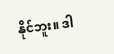နိုင်ဘူး။ ဒါ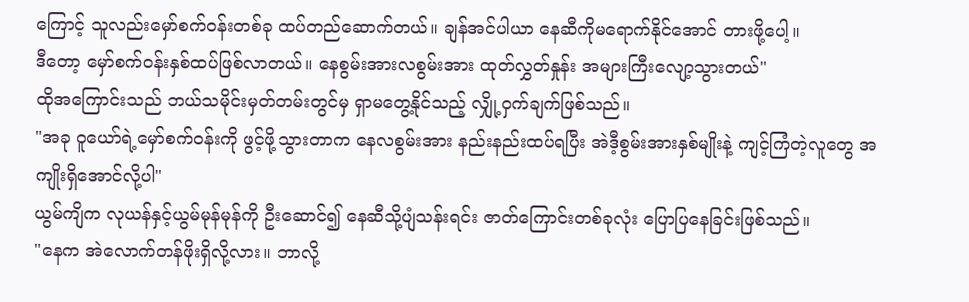ကြောင့် သူလည်းမှော်စက်ဝန်းတစ်ခု ထပ်တည်ဆောက်တယ်။ ချန်အင်ပါယာ နေဆီကိုမရောက်နိုင်အောင် တားဖို့ပေါ့။
ဒီတော့ မှော်စက်ဝန်းနှစ်ထပ်ဖြစ်လာတယ်။ နေစွမ်းအားလစွမ်းအား ထုတ်လွှတ်နှုန်း အများကြီးလျော့သွားတယ်"
ထိုအကြောင်းသည် ဘယ်သမိုင်းမှတ်တမ်းတွင်မှ ရှာမတွေ့နိုင်သည့် လျှို့ဝှက်ချက်ဖြစ်သည်။
"အခု ဝူယော်ရဲ့မှော်စက်ဝန်းကို ဖွင့်ဖို့သွားတာက နေလစွမ်းအား နည်းနည်းထပ်ရပြီး အဲဒီ့စွမ်းအားနှစ်မျိုးနဲ့ ကျင့်ကြံတဲ့လူတွေ အကျိုးရှိအောင်လို့ပါ"
ယွမ်ကျိက လုယန်နှင့်ယွမ်မုန်မုန်ကို ဦးဆောင်၍ နေဆီသို့ပျံသန်းရင်း ဇာတ်ကြောင်းတစ်ခုလုံး ပြောပြနေခြင်းဖြစ်သည်။
"နေက အဲလောက်တန်ဖိုးရှိလို့လား။ ဘာလို့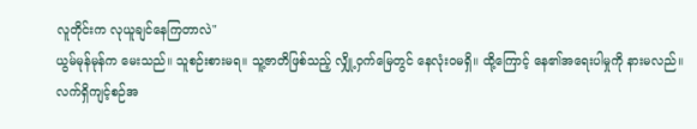လူတိုင်းက လုယူချင်နေကြတာလဲ"
ယွမ်မုန်မုန်က မေးသည်။ သူစဉ်းစားမရ။ သူ့ဇာတိဖြစ်သည့် လျှို့ဝှက်မြေတွင် နေလုံးဝမရှိ။ ထို့ကြောင့် နေ၏အရေးပါမှုကို နားမလည်။
လက်ရှိကျင့်စဉ်အ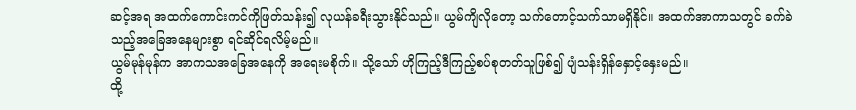ဆင့်အရ အထက်ကောင်းကင်ကိုဖြတ်သန်း၍ လုယန်ခရီးသွားနိုင်သည်။ ယွမ်ကျိလိုတော့ သက်တောင့်သက်သာမရှိနိုင်။ အထက်အာကာသတွင် ခက်ခဲသည့်အခြေအနေများစွာ ရင်ဆိုင်ရလိမ့်မည်။
ယွမ်မုန်မုန်က အာကသအခြေအနေကို အရေးမစိုက်။ သို့သော် ဟိုကြည့်ဒီကြည့်စပ်စုတတ်သူဖြစ်၍ ပျံသန်းရှိန်နှောင့်နှေးမည်။
ထို့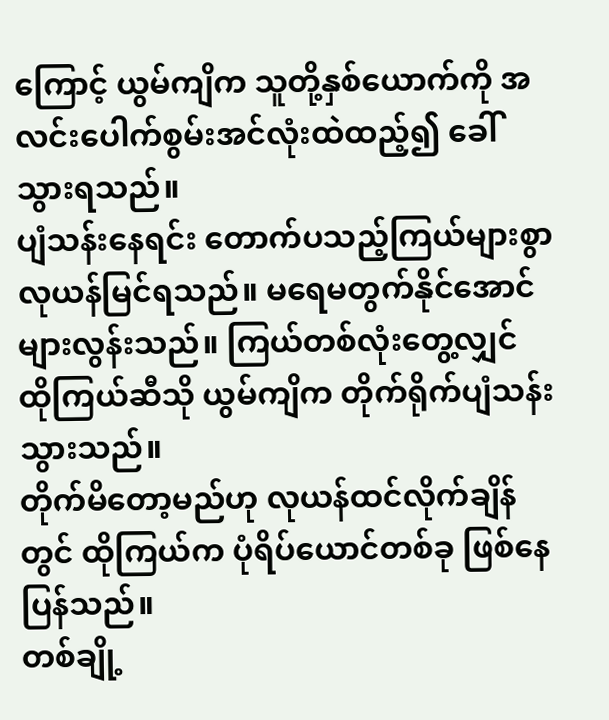ကြောင့် ယွမ်ကျိက သူတို့နှစ်ယောက်ကို အလင်းပေါက်စွမ်းအင်လုံးထဲထည့်၍ ခေါ်သွားရသည်။
ပျံသန်းနေရင်း တောက်ပသည့်ကြယ်များစွာ လုယန်မြင်ရသည်။ မရေမတွက်နိုင်အောင် များလွန်းသည်။ ကြယ်တစ်လုံးတွေ့လျှင် ထိုကြယ်ဆီသို ယွမ်ကျိက တိုက်ရိုက်ပျံသန်းသွားသည်။
တိုက်မိတော့မည်ဟု လုယန်ထင်လိုက်ချိန်တွင် ထိုကြယ်က ပုံရိပ်ယောင်တစ်ခု ဖြစ်နေပြန်သည်။
တစ်ချို့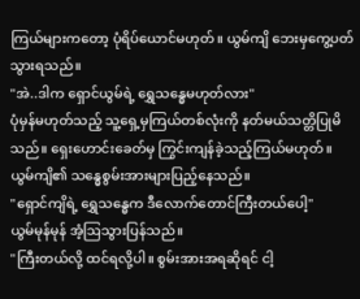ကြယ်များကတော့ ပုံရိပ်ယောင်မဟုတ်။ ယွမ်ကျိ ဘေးမှကွေ့ပတ်သွားရသည်။
"အဲ..ဒါက ရှောင်ယွမ်ရဲ့ ရွှေသန္ဓေမဟုတ်လား"
ပုံမှန်မဟုတ်သည့် သူ့ရှေ့မှကြယ်တစ်လုံးကို နတ်မယ်သတ္တိပြုမိသည်။ ရှေးဟောင်းခေတ်မှ ကြွင်းကျန်ခဲ့သည့်ကြယ်မဟုတ်။ ယွမ်ကျိ၏ သန္ဓေစွမ်းအားများပြည့်နေသည်။
"ရှောင်ကျိရဲ့ ရွှေသန္ဓေက ဒီလောက်တောင်ကြီးတယ်ပေါ့"
ယွမ်မုန်မုန် အံ့ဩသွားပြန်သည်။
"ကြီးတယ်လို့ ထင်ရလို့ပါ။ စွမ်းအားအရဆိုရင် ငါ့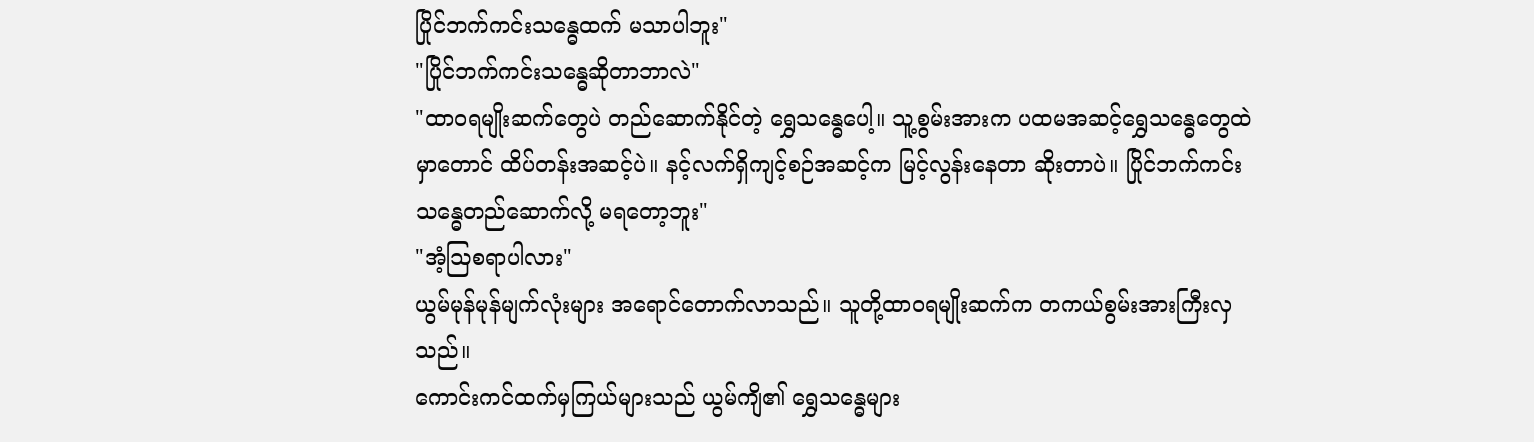ပြိုင်ဘက်ကင်းသန္ဓေထက် မသာပါဘူး"
"ပြိုင်ဘက်ကင်းသန္ဓေဆိုတာဘာလဲ"
"ထာဝရမျိုးဆက်တွေပဲ တည်ဆောက်နိုင်တဲ့ ရွှေသန္ဓေပေါ့။ သူ့စွမ်းအားက ပထမအဆင့်ရွှေသန္ဓေတွေထဲမှာတောင် ထိပ်တန်းအဆင့်ပဲ။ နင့်လက်ရှိကျင့်စဉ်အဆင့်က မြင့်လွန်းနေတာ ဆိုးတာပဲ။ ပြိုင်ဘက်ကင်းသန္ဓေတည်ဆောက်လို့ မရတော့ဘူး"
"အံ့ဩစရာပါလား"
ယွမ်မုန်မုန်မျက်လုံးများ အရောင်တောက်လာသည်။ သူတို့ထာဝရမျိုးဆက်က တကယ်စွမ်းအားကြီးလှသည်။
ကောင်းကင်ထက်မှကြယ်များသည် ယွမ်ကျိ၏ ရွှေသန္ဓေများ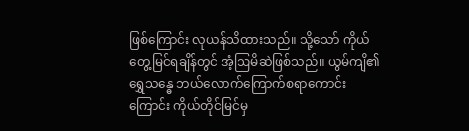ဖြစ်ကြောင်း လုယန်သိထားသည်။ သို့သော် ကိုယ်တွေ့မြင်ရချိန်တွင် အံ့ဩမိဆဲဖြစ်သည်။ ယွမ်ကျိ၏ ရွှေသန္ဓေ ဘယ်လောက်ကြောက်စရာကောင်းကြောင်း ကိုယ်တိုင်မြင်မှ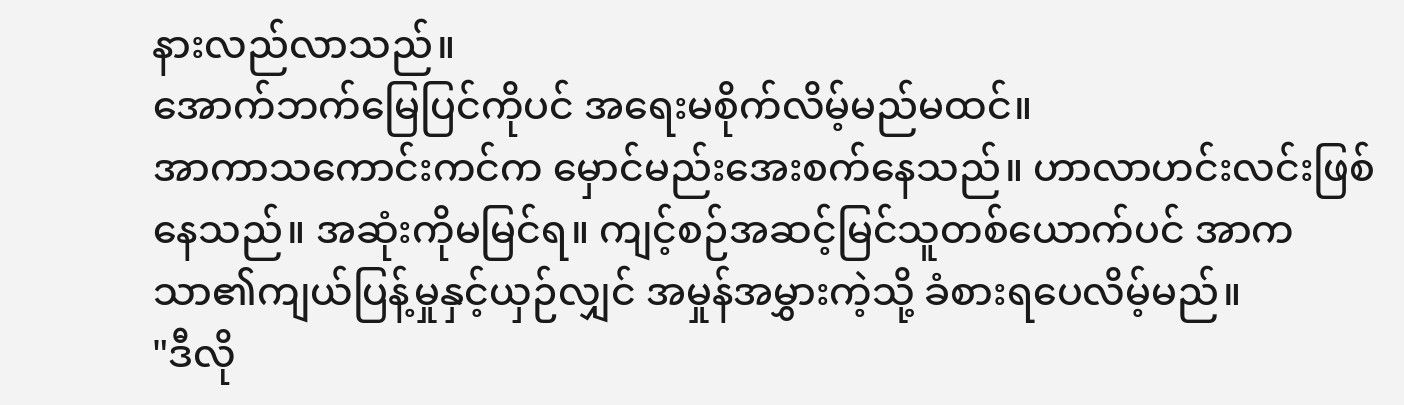နားလည်လာသည်။
အောက်ဘက်မြေပြင်ကိုပင် အရေးမစိုက်လိမ့်မည်မထင်။
အာကာသကောင်းကင်က မှောင်မည်းအေးစက်နေသည်။ ဟာလာဟင်းလင်းဖြစ်နေသည်။ အဆုံးကိုမမြင်ရ။ ကျင့်စဉ်အဆင့်မြင်သူတစ်ယောက်ပင် အာကသာ၏ကျယ်ပြန့်မှုနှင့်ယှဉ်လျှင် အမှုန်အမွှားကဲ့သို့ ခံစားရပေလိမ့်မည်။
"ဒီလို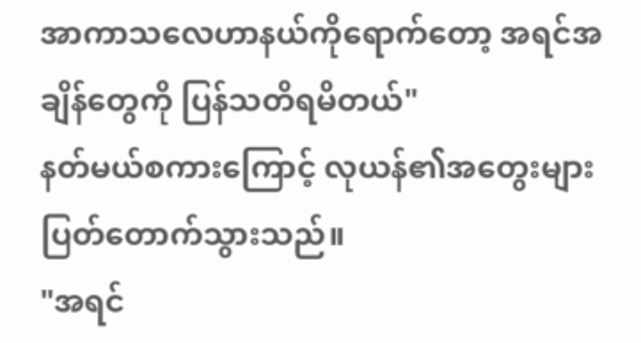အာကာသလေဟာနယ်ကိုရောက်တော့ အရင်အချိန်တွေကို ပြန်သတိရမိတယ်"
နတ်မယ်စကားကြောင့် လုယန်၏အတွေးများ ပြတ်တောက်သွားသည်။
"အရင်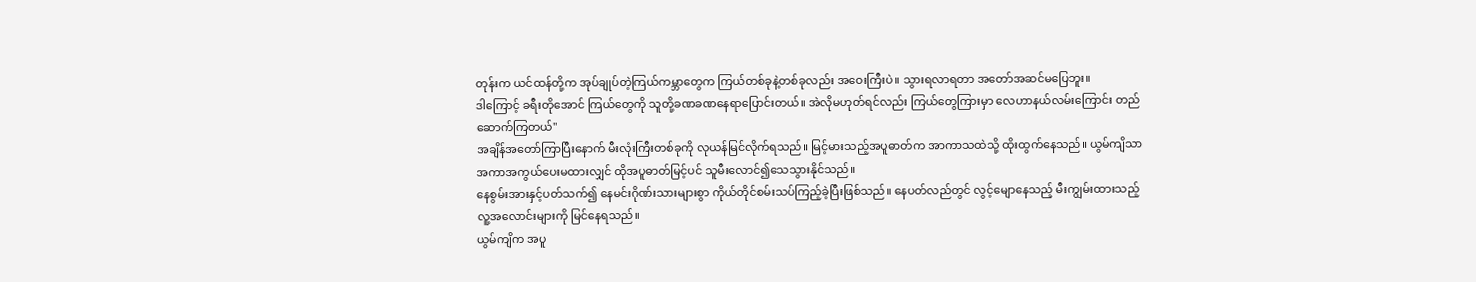တုန်းက ယင်ထန်တို့က အုပ်ချုပ်တဲ့ကြယ်ကမ္ဘာတွေက ကြယ်တစ်ခုနဲ့တစ်ခုလည်း အဝေးကြီးပဲ။ သွားရလာရတာ အတော်အဆင်မပြေဘူး။
ဒါကြောင့် ခရီးတိုအောင် ကြယ်တွေကို သူတို့ခဏခဏနေရာပြောင်းတယ်။ အဲလိုမဟုတ်ရင်လည်း ကြယ်တွေကြားမှာ လေဟာနယ်လမ်းကြောင်း တည်ဆောက်ကြတယ်"
အချိန်အတော်ကြာပြီးနောက် မီးလုံးကြီးတစ်ခုကို လုယန်မြင်လိုက်ရသည်။ မြင့်မားသည့်အပူဓာတ်က အာကာသထဲသို့ ထိုးထွက်နေသည်။ ယွမ်ကျိသာ အကာအကွယ်ပေးမထားလျှင် ထိုအပူဓာတ်မြင့်ပင် သူမီးလောင်၍သေသွားနိုင်သည်။
နေစွမ်းအားနှင့်ပတ်သက်၍ နေမင်းဂိုဏ်းသားများစွာ ကိုယ်တိုင်စမ်းသပ်ကြည့်ခဲ့ပြီးဖြစ်သည်။ နေပတ်လည်တွင် လွင့်မျောနေသည့် မီးကျွမ်းထားသည့် လူ့အလောင်းများကို မြင်နေရသည်။
ယွမ်ကျိက အပူ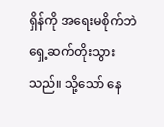ရှိန်ကို အရေးမစိုက်ဘဲ ရှေ့ဆက်တိုးသွားသည်။ သို့သော် နေ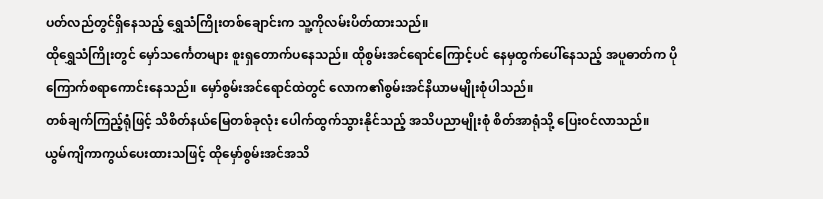ပတ်လည်တွင်ရှိနေသည့် ရွှေသံကြိုးတစ်ချောင်းက သူ့ကိုလမ်းပိတ်ထားသည်။
ထိုရွှေသံကြိုးတွင် မှော်သင်္ကေတများ စူးရှတောက်ပနေသည်။ ထိုစွမ်းအင်ရောင်ကြောင့်ပင် နေမှထွက်ပေါ်နေသည့် အပူဓာတ်က ပိုကြောက်စရာကောင်းနေသည်။ မှော်စွမ်းအင်ရောင်ထဲတွင် လောက၏စွမ်းအင်နိယာမမျိုးစုံပါသည်။
တစ်ချက်ကြည့်ရုံဖြင့် သိစိတ်နယ်မြေတစ်ခုလုံး ပေါက်ထွက်သွားနိုင်သည့် အသိပညာမျိုးစုံ စိတ်အာရုံသို့ ပြေးဝင်လာသည်။
ယွမ်ကျိကာကွယ်ပေးထားသဖြင့် ထိုမှော်စွမ်းအင်အသိ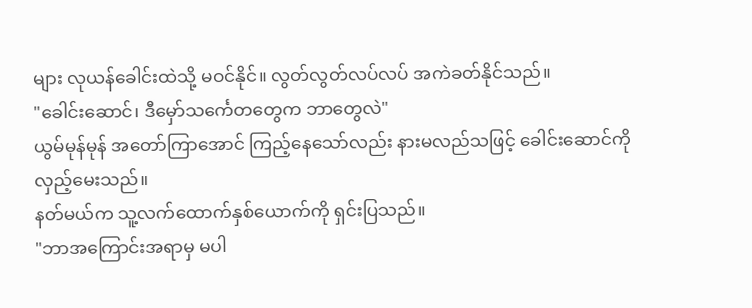များ လုယန်ခေါင်းထဲသို့ မဝင်နိုင်။ လွတ်လွတ်လပ်လပ် အကဲခတ်နိုင်သည်။
"ခေါင်းဆောင်၊ ဒီမှော်သင်္ကေတတွေက ဘာတွေလဲ"
ယွမ်မုန်မုန် အတော်ကြာအောင် ကြည့်နေသော်လည်း နားမလည်သဖြင့် ခေါင်းဆောင်ကိုလှည့်မေးသည်။
နတ်မယ်က သူ့လက်ထောက်နှစ်ယောက်ကို ရှင်းပြသည်။
"ဘာအကြောင်းအရာမှ မပါ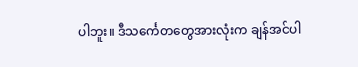ပါဘူး။ ဒီသင်္ကေတတွေအားလုံးက ချန်အင်ပါ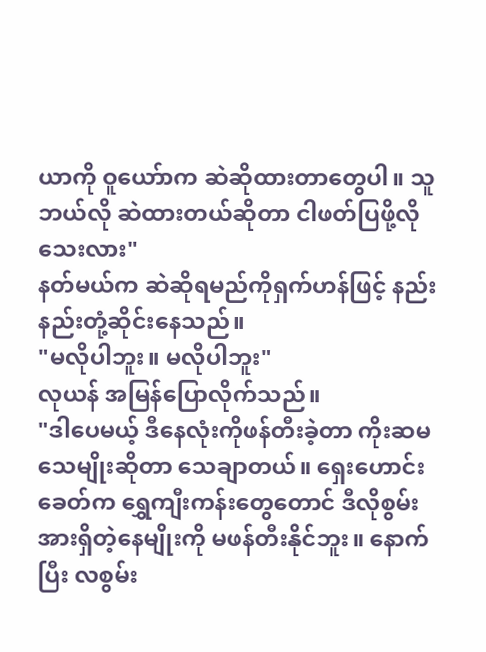ယာကို ဝူယော်ာက ဆဲဆိုထားတာတွေပါ။ သူဘယ်လို ဆဲထားတယ်ဆိုတာ ငါဖတ်ပြဖို့လိုသေးလား"
နတ်မယ်က ဆဲဆိုရမည်ကိုရှက်ဟန်ဖြင့် နည်းနည်းတုံ့ဆိုင်းနေသည်။
"မလိုပါဘူး။ မလိုပါဘူး"
လုယန် အမြန်ပြောလိုက်သည်။
"ဒါပေမယ့် ဒီနေလုံးကိုဖန်တီးခဲ့တာ ကိုးဆမသေမျိုးဆိုတာ သေချာတယ်။ ရှေးဟောင်းခေတ်က ရွှေကျီးကန်းတွေတောင် ဒီလိုစွမ်းအားရှိတဲ့နေမျိုးကို မဖန်တီးနိုင်ဘူး။ နောက်ပြီး လစွမ်း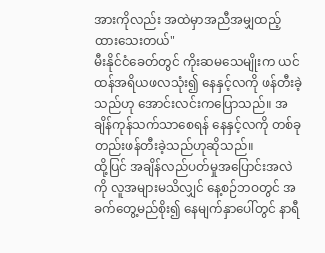အားကိုလည်း အထဲမှာအညီအမျှထည့်ထားသေးတယ်"
မီးနိုင်ငံခေတ်တွင် ကိုးဆမသေမျိုးက ယင်ထန်အရိယဖလသုံး၍ နေနှင့်လကို ဖန်တီးခဲ့သည်ဟု အောင်းလင်းကပြောသည်။ အချိန်ကုန်သက်သာစေရန် နေနှင့်လကို တစ်ခုတည်းဖန်တီးခဲ့သည်ဟုဆိုသည်။
ထို့ပြင် အချိန်လည်ပတ်မှုအပြောင်းအလဲကို လူအများမသိလျှင် နေ့စဉ်ဘဝတွင် အခက်တွေ့မည်စိုး၍ နေမျက်နှာပေါ်တွင် နာရီ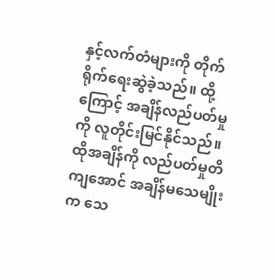နှင့်လက်တံများကို တိုက်ရိုက်ရေးဆွဲခဲ့သည်။ ထို့ကြောင့် အချိန်လည်ပတ်မှုကို လူတိုင်းမြင်နိုင်သည်။
ထိုအချိန်ကို လည်ပတ်မှုတိကျအောင် အချိန်မသေမျိုးက သေ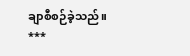ချာစီစဉ်ခဲ့သည်။
***